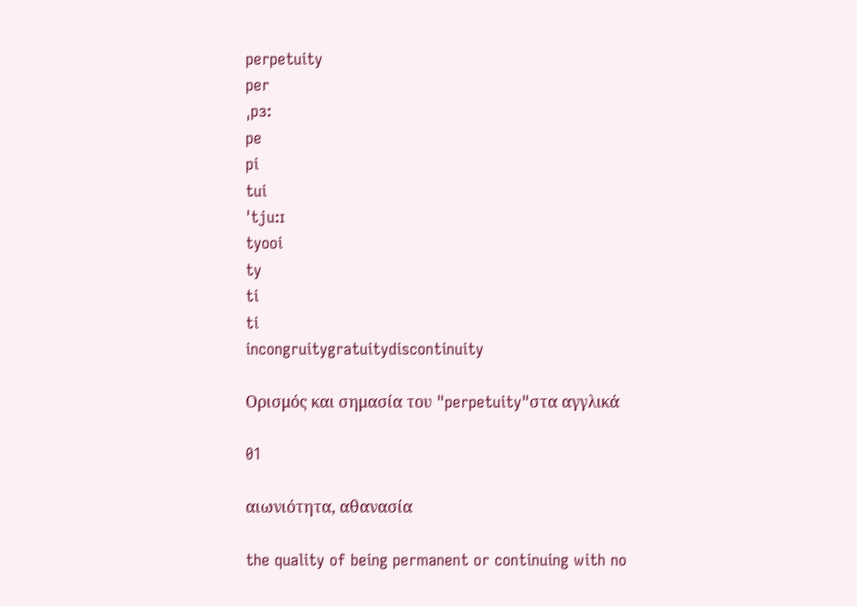perpetuity
per
ˌpɜ:
pe
pi
tui
ˈtju:ɪ
tyooi
ty
ti
ti
incongruitygratuitydiscontinuity

Ορισμός και σημασία του "perpetuity"στα αγγλικά

01

αιωνιότητα, αθανασία

the quality of being permanent or continuing with no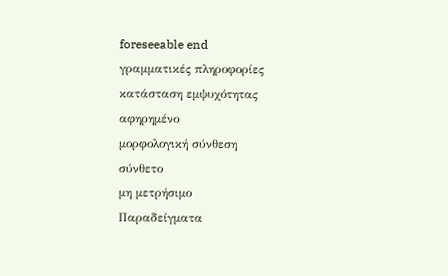foreseeable end
γραμματικές πληροφορίες
κατάσταση εμψυχότητας
αφηρημένο
μορφολογική σύνθεση
σύνθετο
μη μετρήσιμο
Παραδείγματα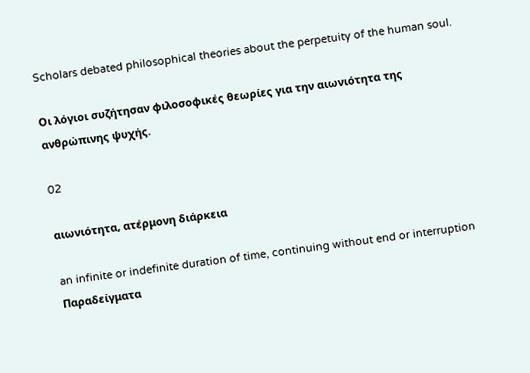Scholars debated philosophical theories about the perpetuity of the human soul.

Οι λόγιοι συζήτησαν φιλοσοφικές θεωρίες για την αιωνιότητα της ανθρώπινης ψυχής.

02

αιωνιότητα, ατέρμονη διάρκεια

an infinite or indefinite duration of time, continuing without end or interruption
Παραδείγματα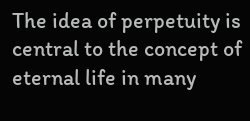The idea of perpetuity is central to the concept of eternal life in many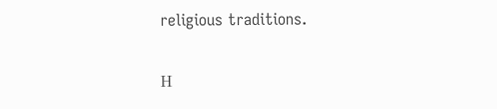religious traditions.

Η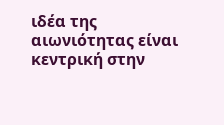ιδέα της αιωνιότητας είναι κεντρική στην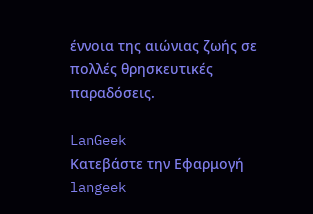έννοια της αιώνιας ζωής σε πολλές θρησκευτικές παραδόσεις.

LanGeek
Κατεβάστε την Εφαρμογή
langeek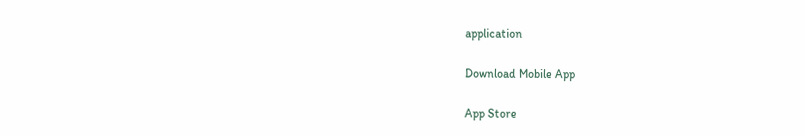application

Download Mobile App

App Store